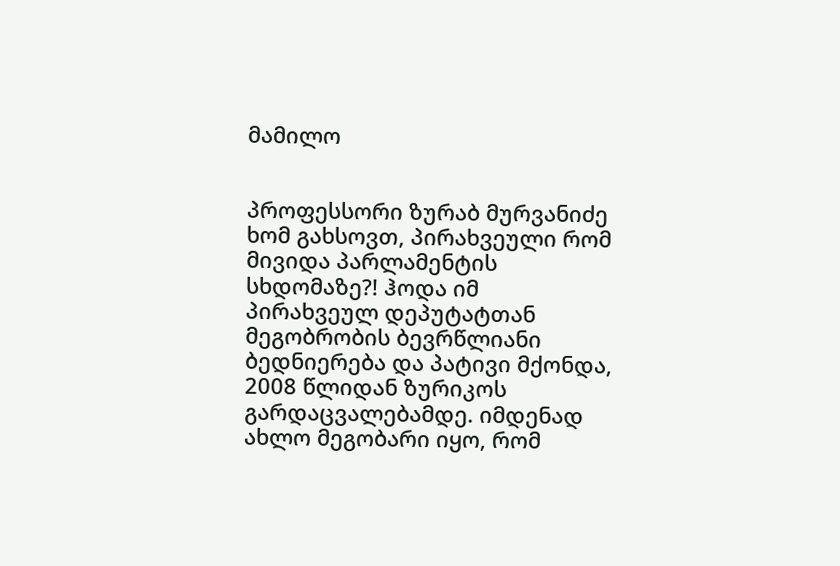მამილო


პროფესსორი ზურაბ მურვანიძე ხომ გახსოვთ, პირახვეული რომ მივიდა პარლამენტის სხდომაზე?! ჰოდა იმ პირახვეულ დეპუტატთან მეგობრობის ბევრწლიანი ბედნიერება და პატივი მქონდა, 2008 წლიდან ზურიკოს გარდაცვალებამდე. იმდენად ახლო მეგობარი იყო, რომ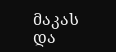მაკას  და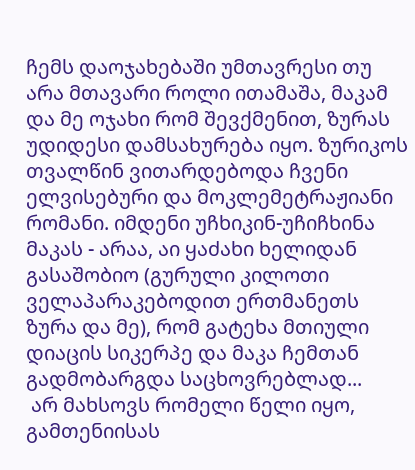ჩემს დაოჯახებაში უმთავრესი თუ არა მთავარი როლი ითამაშა, მაკამ და მე ოჯახი რომ შევქმენით, ზურას უდიდესი დამსახურება იყო. ზურიკოს თვალწინ ვითარდებოდა ჩვენი ელვისებური და მოკლემეტრაჟიანი რომანი. იმდენი უჩხიკინ-უჩიჩხინა მაკას - არაა, აი ყაძახი ხელიდან გასაშობიო (გურული კილოთი ველაპარაკებოდით ერთმანეთს ზურა და მე), რომ გატეხა მთიული დიაცის სიკერპე და მაკა ჩემთან გადმობარგდა საცხოვრებლად...
 არ მახსოვს რომელი წელი იყო, გამთენიისას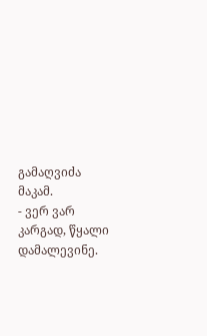გამაღვიძა მაკამ.
- ვერ ვარ კარგად, წყალი დამალევინე.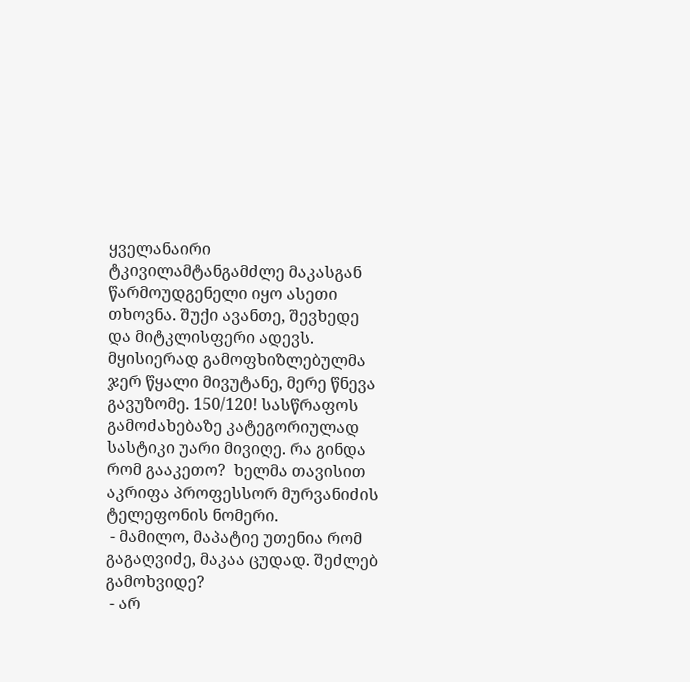ყველანაირი ტკივილამტანგამძლე მაკასგან წარმოუდგენელი იყო ასეთი თხოვნა. შუქი ავანთე, შევხედე და მიტკლისფერი ადევს. მყისიერად გამოფხიზლებულმა ჯერ წყალი მივუტანე, მერე წნევა გავუზომე. 150/120! სასწრაფოს გამოძახებაზე კატეგორიულად სასტიკი უარი მივიღე. რა გინდა რომ გააკეთო?  ხელმა თავისით აკრიფა პროფესსორ მურვანიძის ტელეფონის ნომერი.
 - მამილო, მაპატიე უთენია რომ გაგაღვიძე, მაკაა ცუდად. შეძლებ გამოხვიდე?
 - არ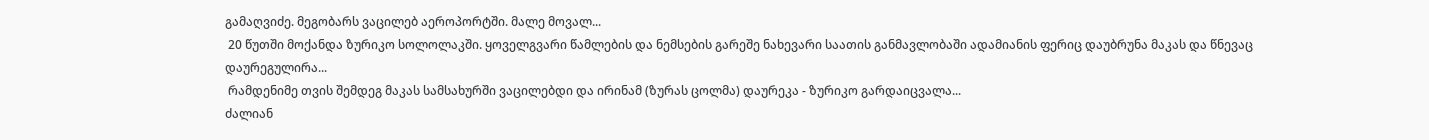გამაღვიძე. მეგობარს ვაცილებ აეროპორტში. მალე მოვალ...
 20 წუთში მოქანდა ზურიკო სოლოლაკში. ყოველგვარი წამლების და ნემსების გარეშე ნახევარი საათის განმავლობაში ადამიანის ფერიც დაუბრუნა მაკას და წნევაც დაურეგულირა...
 რამდენიმე თვის შემდეგ მაკას სამსახურში ვაცილებდი და ირინამ (ზურას ცოლმა) დაურეკა - ზურიკო გარდაიცვალა...
ძალიან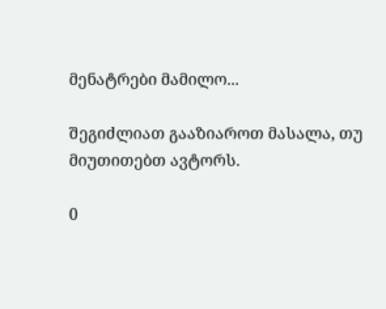მენატრები მამილო...

შეგიძლიათ გააზიაროთ მასალა, თუ მიუთითებთ ავტორს.

0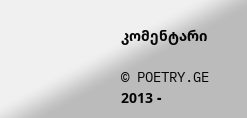კომენტარი

© POETRY.GE 2013 -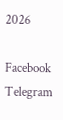2026

Facebook Telegram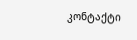კონტაქტი